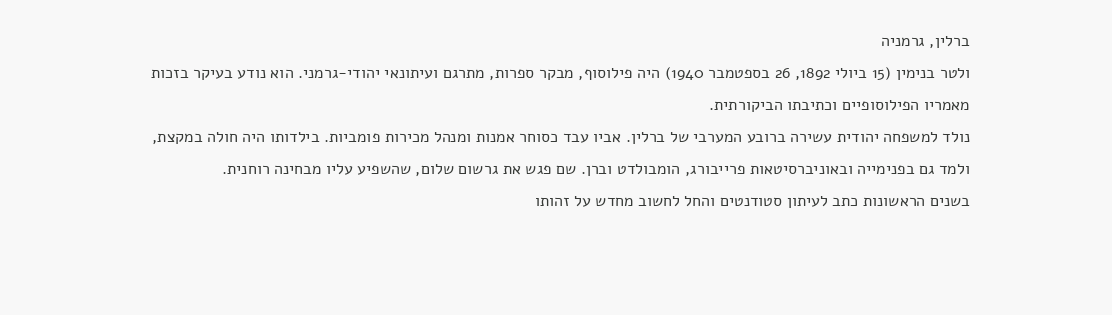ברלין, גרמניה
ולטר בנימין (15 ביולי 1892, 26 בספטמבר 1940) היה פילוסוף, מבקר ספרות, מתרגם ועיתונאי יהודי-גרמני. הוא נודע בעיקר בזכות מאמריו הפילוסופיים וכתיבתו הביקורתית.
נולד למשפחה יהודית עשירה ברובע המערבי של ברלין. אביו עבד כסוחר אמנות ומנהל מכירות פומביות. בילדותו היה חולה במקצת, ולמד גם בפנימייה ובאוניברסיטאות פרייבורג, הומבולדט וברן. שם פגש את גרשום שלום, שהשפיע עליו מבחינה רוחנית.
בשנים הראשונות כתב לעיתון סטודנטים והחל לחשוב מחדש על זהותו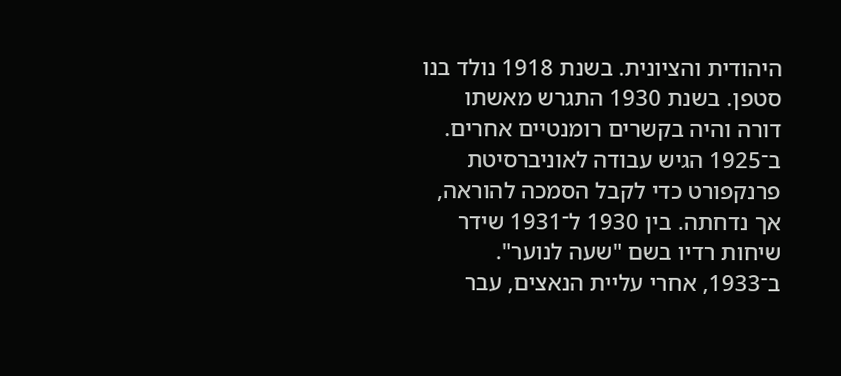היהודית והציונית. בשנת 1918 נולד בנו סטפן. בשנת 1930 התגרש מאשתו דורה והיה בקשרים רומנטיים אחרים.
ב־1925 הגיש עבודה לאוניברסיטת פרנקפורט כדי לקבל הסמכה להוראה, אך נדחתה. בין 1930 ל־1931 שידר שיחות רדיו בשם "שעה לנוער".
ב־1933, אחרי עליית הנאצים, עבר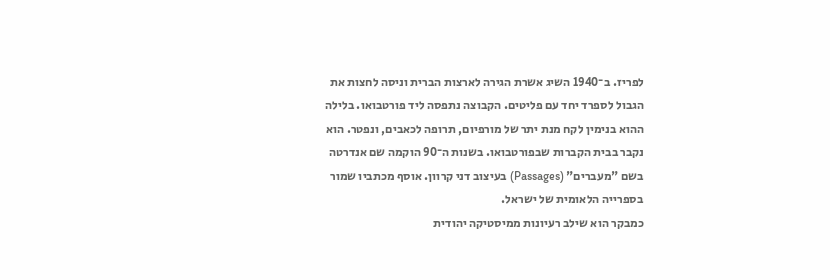לפריז. ב־1940 השיג אשרת הגירה לארצות הברית וניסה לחצות את הגבול לספרד יחד עם פליטים. הקבוצה נתפסה ליד פורטבואו. בלילה ההוא בנימין לקח מנת יתר של מורפיום, תרופה לכאבים, ונפטר. הוא נקבר בבית הקברות שבפורטבואו. בשנות ה־90 הוקמה שם אנדרטה בשם "מעברים" (Passages) בעיצוב דני קרוון. אוסף מכתביו שמור בספרייה הלאומית של ישראל.
כמבקר הוא שילב רעיונות ממיסטיקה יהודית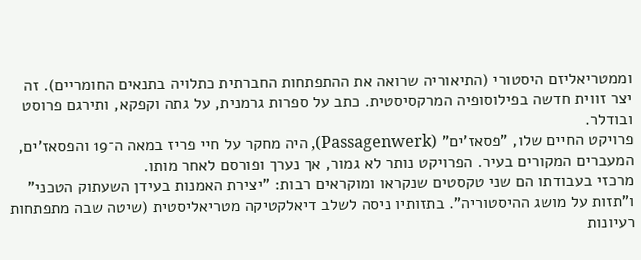וממטריאליזם היסטורי (התיאוריה שרואה את ההתפתחות החברתית כתלויה בתנאים החומריים). זה יצר זווית חדשה בפילוסופיה המרקסיסטית. כתב על ספרות גרמנית, על גתה וקפקא, ותירגם פרוסט ובודלר.
פרויקט החיים שלו, "פסאז'ים" (Passagenwerk), היה מחקר על חיי פריז במאה ה־19 והפסאז'ים, המעברים המקורים בעיר. הפרויקט נותר לא גמור, אך נערך ופורסם לאחר מותו.
מרכזי בעבודתו הם שני טקסטים שנקראו ומוקראים רבות: "יצירת האמנות בעידן השעתוק הטכני" ו"תזות על מושג ההיסטוריה". בתזותיו ניסה לשלב דיאלקטיקה מטריאליסטית (שיטה שבה מתפתחות רעיונות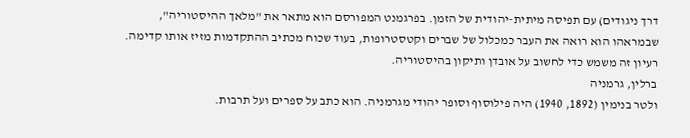דרך ניגודים) עם תפיסה מיתית-יהודית של הזמן. בפרגמנט המפורסם הוא מתאר את "מלאך ההיסטוריה", שבמראהו הוא רואה את העבר כמכלול של שברים וקטסטרופות, בעוד שכוח מכתיב ההתקדמות מזיז אותו קדימה. רעיון זה משמש כדי לחשוב על אובדן ותיקון בהיסטוריה.
ברלין, גרמניה
ולטר בנימין (1892, 1940) היה פילוסוף וסופר יהודי מגרמניה. הוא כתב על ספרים ועל תרבות.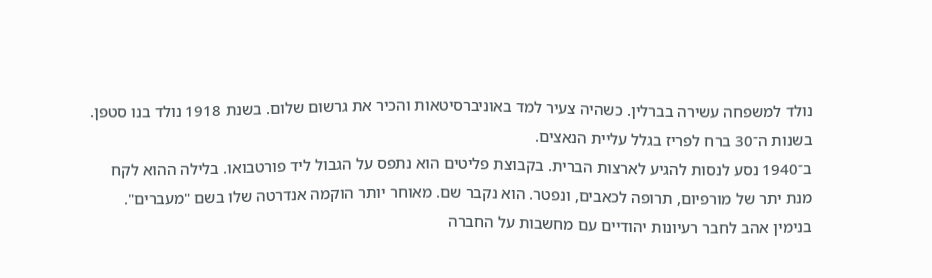נולד למשפחה עשירה בברלין. כשהיה צעיר למד באוניברסיטאות והכיר את גרשום שלום. בשנת 1918 נולד בנו סטפן. בשנות ה־30 ברח לפריז בגלל עליית הנאצים.
ב־1940 נסע לנסות להגיע לארצות הברית. בקבוצת פליטים הוא נתפס על הגבול ליד פורטבואו. בלילה ההוא לקח מנת יתר של מורפיום, תרופה לכאבים, ונפטר. הוא נקבר שם. מאוחר יותר הוקמה אנדרטה שלו בשם "מעברים".
בנימין אהב לחבר רעיונות יהודיים עם מחשבות על החברה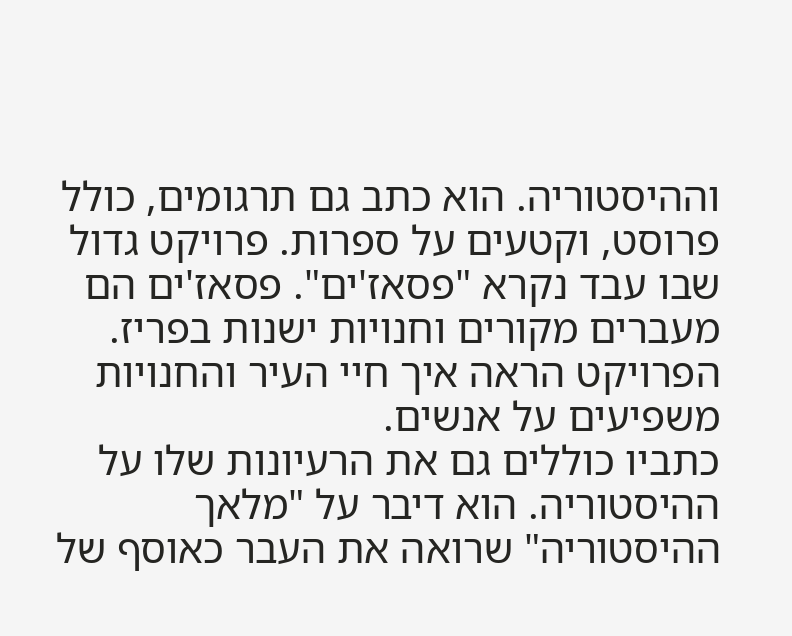וההיסטוריה. הוא כתב גם תרגומים, כולל פרוסט, וקטעים על ספרות. פרויקט גדול שבו עבד נקרא "פסאז'ים". פסאז'ים הם מעברים מקורים וחנויות ישנות בפריז. הפרויקט הראה איך חיי העיר והחנויות משפיעים על אנשים.
כתביו כוללים גם את הרעיונות שלו על ההיסטוריה. הוא דיבר על "מלאך ההיסטוריה" שרואה את העבר כאוסף של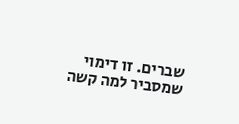שברים. זו דימוי שמסביר למה קשה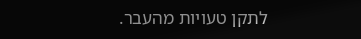לתקן טעויות מהעבר.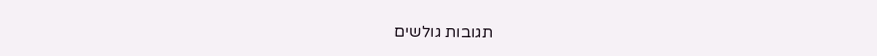תגובות גולשים